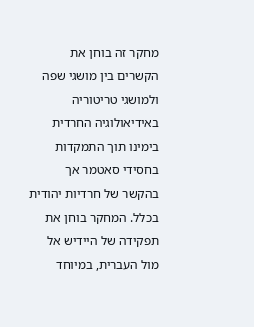מחקר זה בוחן את הקשרים בין מושגי שפה ולמושגי טריטוריה באידיאולוגיה החרדית בימינו תוך התמקדות בחסידי סאטמר אך בהקשר של חרדיות יהודית בכלל. המחקר בוחן את תפקידה של היידיש אל מול העברית, במיוחד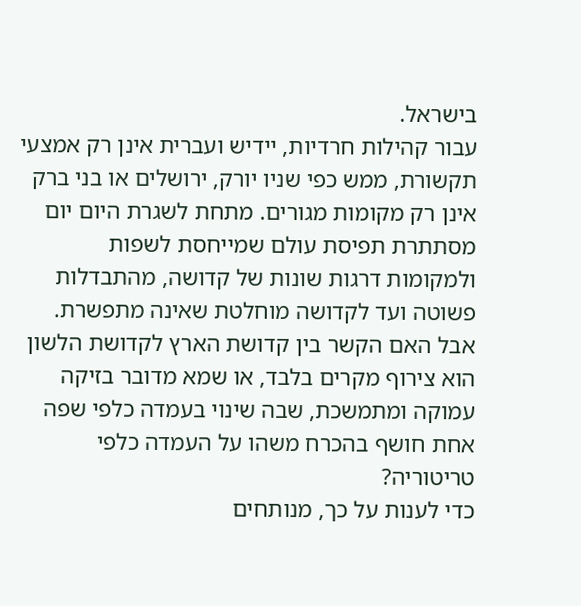בישראל.
עבור קהילות חרדיות, יידיש ועברית אינן רק אמצעי תקשורת, ממש כפי שניו יורק, ירושלים או בני ברק אינן רק מקומות מגורים. מתחת לשגרת היום יום מסתתרת תפיסת עולם שמייחסת לשפות ולמקומות דרגות שונות של קדושה, מהתבדלות פשוטה ועד לקדושה מוחלטת שאינה מתפשרת. אבל האם הקשר בין קדושת הארץ לקדושת הלשון הוא צירוף מקרים בלבד, או שמא מדובר בזיקה עמוקה ומתמשכת, שבה שינוי בעמדה כלפי שפה אחת חושף בהכרח משהו על העמדה כלפי טריטוריה?
כדי לענות על כך, מנותחים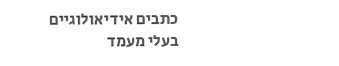כתבים אידיאולוגיים בעלי מעמד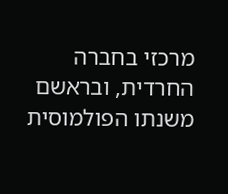מרכזי בחברה החרדית, ובראשם משנתו הפולמוסית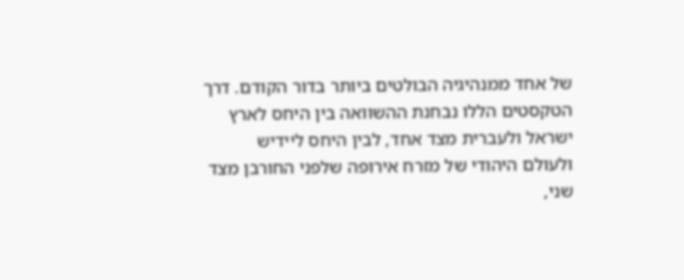של אחד ממנהיגיה הבולטים ביותר בדור הקודם. דרך הטקסטים הללו נבחנת ההשוואה בין היחס לארץ ישראל ולעברית מצד אחד, לבין היחס ליידיש ולעולם היהודי של מזרח אירופה שלפני החורבן מצד שני,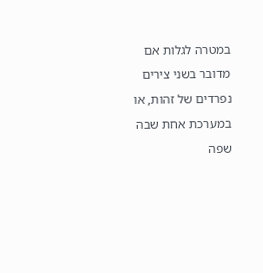במטרה לגלות אם מדובר בשני צירים נפרדים של זהות, או במערכת אחת שבה שפה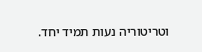וטריטוריה נעות תמיד יחד.